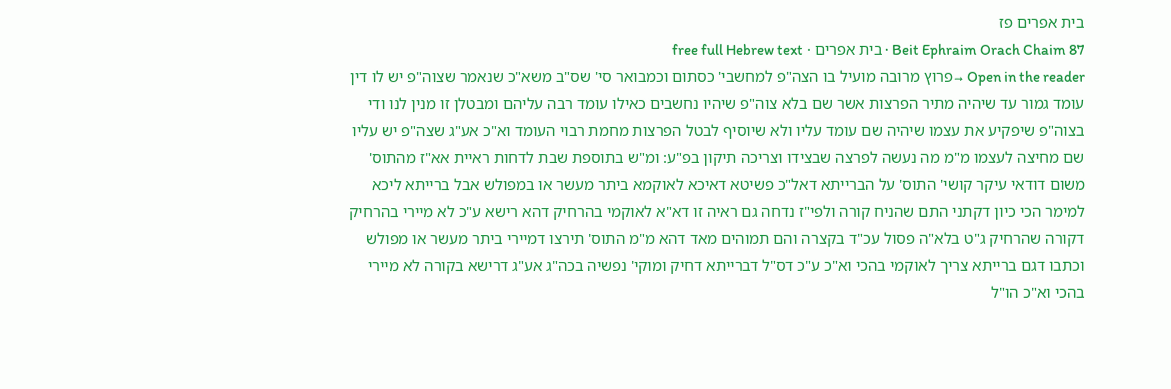בית אפרים פז
Beit Ephraim Orach Chaim 87 · בית אפרים · free full Hebrew text
Open in the reader →פרוץ מרובה מועיל בו הצה"פ למחשבי' כסתום וכמבואר סי' שס"ב משא"כ שנאמר שצוה"פ יש לו דין עומד גמור עד שיהיה מתיר הפרצות אשר שם בלא צוה"פ שיהיו נחשבים כאילו עומד רבה עליהם ומבטלן זו מנין לנו ודי בצוה"פ שיפקיע את עצמו שיהיה שם עומד עליו ולא שיוסיף לבטל הפרצות מחמת רבוי העומד וא"כ אע"ג שצה"פ יש עליו שם מחיצה לעצמו מ"מ מה נעשה לפרצה שבצידו וצריכה תיקון בפ"ע: ומ"ש בתוספת שבת לדחות ראיית אא"ז מהתוס' משום דודאי עיקר קושי' התוס' על הברייתא דאל"כ פשיטא דאיכא לאוקמא ביתר מעשר או במפולש אבל ברייתא ליכא למימר הכי כיון דקתני התם שהניח קורה ולפי"ז נדחה גם ראיה זו דא"א לאוקמי בהרחיק דהא רישא ע"כ לא מיירי בהרחיק דקורה שהרחיק ג"ט בלא"ה פסול עכ"ד בקצרה והם תמוהים מאד דהא מ"מ התוס' תירצו דמיירי ביתר מעשר או מפולש וכתבו דגם ברייתא צריך לאוקמי בהכי וא"כ ע"כ דס"ל דברייתא דחיק ומוקי' נפשיה בכה"ג אע"ג דרישא בקורה לא מיירי בהכי וא"כ הו"ל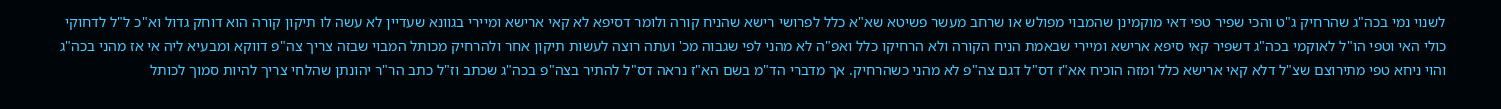לשנוי נמי בכה"ג שהרחיק ג"ט והכי שפיר טפי דאי מוקמינן שהמבוי מפולש או שרחב מעשר פשיטא שא"א כלל לפרושי רישא שהניח קורה ולומר דסיפא לא קאי ארישא ומיירי בגוונא שעדיין לא עשה לו תיקון קורה הוא דוחק גדול וא"כ ל"ל לדחוקי כולי האי וטפי הו"ל לאוקמי בכה"ג דשפיר קאי סיפא ארישא ומיירי שבאמת הניח הקורה ולא הרחיקו כלל ואפ"ה לא מהני לפי שגבוה מכ' ועתה רוצה לעשות תיקון אחר ולהרחיק מכותל המבוי שבזה צריך צה"פ דווקא ומבעיא ליה אי אז מהני בכה"ג והוי ניחא טפי מתירוצם שצ"ל דלא קאי ארישא כלל ומזה הוכיח אא"ז דס"ל דגם צה"פ לא מהני כשהרחיק. אך מדברי הד"מ בשם הא"ז נראה דס"ל להתיר בצה"פ בכה"ג שכתב וז"ל כתב הר"ר יהונתן שהלחי צריך להיות סמוך לכותל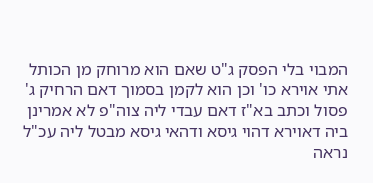המבוי בלי הפסק ג"ט שאם הוא מרוחק מן הכותל אתי אוירא כו' וכן הוא לקמן בסמוך דאם הרחיק ג' פסול וכתב בא"ז דאם עבדי ליה צוה"פ לא אמרינן ביה דאוירא דהוי גיסא ודהאי גיסא מבטל ליה עכ"ל נראה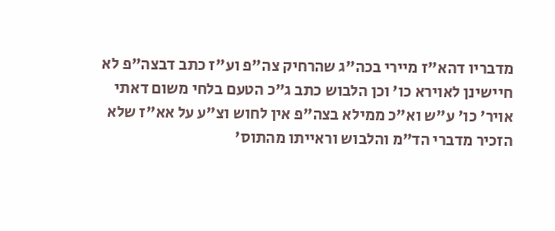מדבריו דהא"ז מיירי בכה"ג שהרחיק צה"פ וע"ז כתב דבצה"פ לא חיישינן לאוירא כו' וכן הלבוש כתב ג"כ הטעם בלחי משום דאתי אויר' כו' ע"ש וא"כ ממילא בצה"פ אין לחוש וצ"ע על אא"ז שלא הזכיר מדברי הד"מ והלבוש וראייתו מהתוס'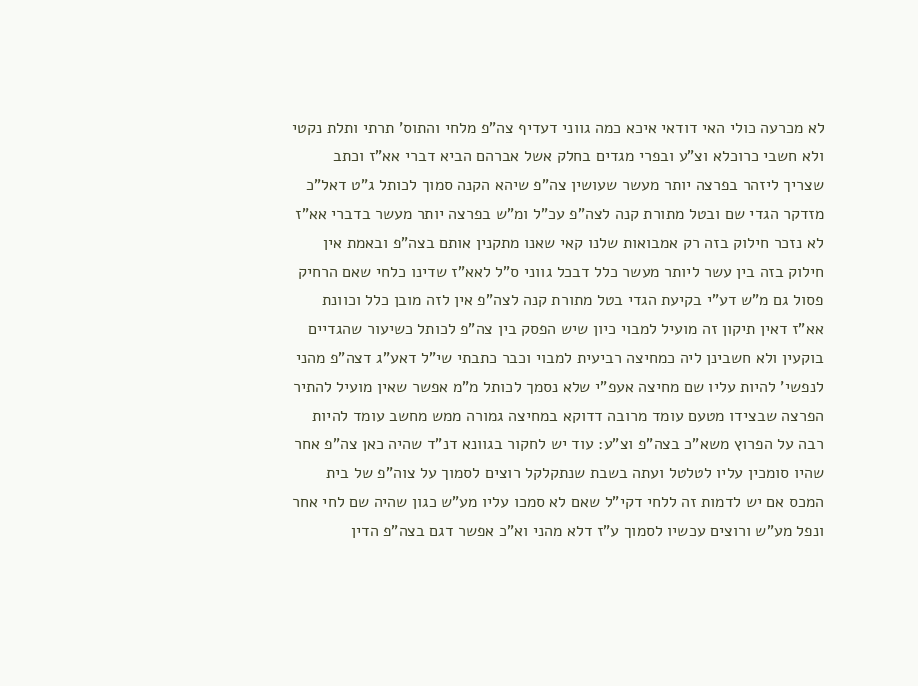לא מכרעה כולי האי דודאי איכא כמה גווני דעדיף צה"פ מלחי והתוס' תרתי ותלת נקטי ולא חשבי כרוכלא וצ"ע ובפרי מגדים בחלק אשל אברהם הביא דברי אא"ז וכתב שצריך ליזהר בפרצה יותר מעשר שעושין צה"פ שיהא הקנה סמוך לכותל ג"ט דאל"כ מזדקר הגדי שם ובטל מתורת קנה לצה"פ עכ"ל ומ"ש בפרצה יותר מעשר בדברי אא"ז לא נזכר חילוק בזה רק אמבואות שלנו קאי שאנו מתקנין אותם בצה"פ ובאמת אין חילוק בזה בין עשר ליותר מעשר כלל דבכל גווני ס"ל לאא"ז שדינו כלחי שאם הרחיק פסול גם מ"ש דע"י בקיעת הגדי בטל מתורת קנה לצה"פ אין לזה מובן כלל וכוונת אא"ז דאין תיקון זה מועיל למבוי כיון שיש הפסק בין צה"פ לכותל כשיעור שהגדיים בוקעין ולא חשבינן ליה כמחיצה רביעית למבוי וכבר כתבתי שי"ל דאע"ג דצה"פ מהני לנפשי' להיות עליו שם מחיצה אעפ"י שלא נסמך לכותל מ"מ אפשר שאין מועיל להתיר הפרצה שבצידו מטעם עומד מרובה דדוקא במחיצה גמורה ממש מחשב עומד להיות רבה על הפרוץ משא"כ בצה"פ וצ"ע: עוד יש לחקור בגוונא דנ"ד שהיה כאן צה"פ אחר שהיו סומכין עליו לטלטל ועתה בשבת שנתקלקל רוצים לסמוך על צוה"פ של בית המכס אם יש לדמות זה ללחי דקי"ל שאם לא סמכו עליו מע"ש כגון שהיה שם לחי אחר ונפל מע"ש ורוצים עכשיו לסמוך ע"ז דלא מהני וא"כ אפשר דגם בצה"פ הדין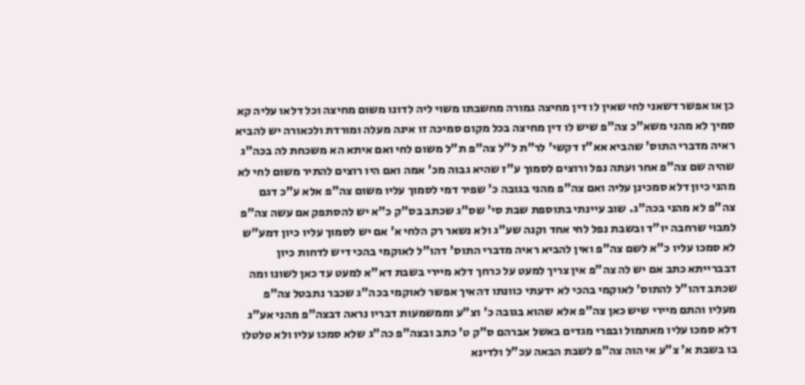כן או אפשר דשאני לחי שאין לו דין מחיצה גמורה מחשבתו משוי ליה לדונו משום מחיצה וכל דלאו עליה קא סמיך לא מהני משא"כ צה"פ שיש לו דין מחיצה בכל מקום סמיכה זו אינה מעלה ומורדת ולכאורה יש להביא ראיה מדברי התוס' שהביא אא"ז דקשי' לר"ת ל"ל צה"פ ת"ל משום לחי ואם איתא הא משכחת לה בכה"ג שהיה שם צה"פ אחר ועתה נפל ורוצים לסמוך ע"ז שהיא גבוה מכ' אמה ואם היו רוצים להתיר משום לחי לא מהני כיון דלא סמכינן עליה ואם צה"פ מהני בגובה כ' שפיר דמי לסמוך עליו משום צה"פ אלא ע"כ דגם צה"פ לא מהני בכה"ג. שוב עיינתי בתוספת שבת סי' שס"ג שכתב בס"ק כ"א יש להסתפק אם עשה צה"פ למבוי שרחבה יו"ד ובשבת נפל לחי אחד וקנה שע"ג ולא נשאר רק הלחי א' אם יש לסמוך עליו כיון דמע"ש לא סמכו עליו כ"א לשם צה"פ ואין להביא ראיה מדברי התוס' דהו"ל לאוקמי בהכי דיש לדחות כיון דבברייתא כתב אם יש לה צה"פ אין צריך למעט על כרחך דלא מיירי בשבת דא"א למעט עד כאן לשונו ומה שכתב דהו"ל להתוס' לאוקמי בהכי לא ידעתי כוונתו דהאיך אפשר לאוקמי בכה"ג שכבר נתבטל צה"פ מעליו והתם מיירי שיש כאן צה"פ אלא שהוא בגובה כ' וצ"ע וממשמעות דבריו נראה דבצה"פ מהני אע"ג דלא סמכו עליו מאתמול ובפרי מגדים באשל אברהם ס"ק ט' כתב ובצה"פ כה"ג שלא סמכו עליו ולא טלטלו בו בשבת א' צ"ע אי הוה צה"פ לשבת הבאה עכ"ל ולדינא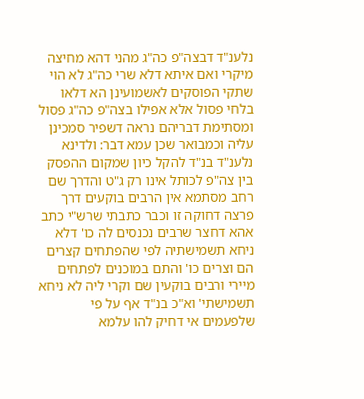נלענ"ד דבצה"פ כה"ג מהני דהא מחיצה מיקרי ואם איתא דלא שרי כה"ג לא הוי שתקי הפוסקים לאשמועינן הא דלאו בלחי פסול אלא אפילו בצה"פ כה"ג פסול ומסתימת דבריהם נראה דשפיר סמכינן עליה וכמבואר שכן עמא דבר: ולדינא נלענ"ד בנ"ד להקל כיון שמקום ההפסק בין צה"פ לכותל אינו רק ג"ט והדרך שם רחב מסתמא אין הרבים בוקעים דרך פרצה דחוקה זו וכבר כתבתי שרש"י כתב אהא דחצר שרבים נכנסים לה כו' דלא ניחא תשמישתיה לפי שהפתחים קצרים הם וצרים כו' והתם במוכנים לפתחים מיירי ורבים בוקעין שם וקרי ליה לא ניחא תשמישתי' וא"כ בנ"ד אף על פי שלפעמים אי דחיק להו עלמא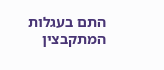התם בעגלות המתקבצין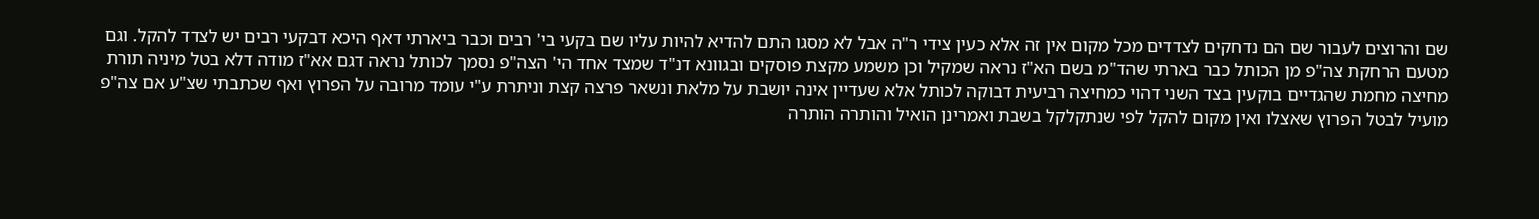שם והרוצים לעבור שם הם נדחקים לצדדים מכל מקום אין זה אלא כעין צידי ר"ה אבל לא מסגו התם להדיא להיות עליו שם בקעי בי' רבים וכבר ביארתי דאף היכא דבקעי רבים יש לצדד להקל. וגם מטעם הרחקת צה"פ מן הכותל כבר בארתי שהד"מ בשם הא"ז נראה שמקיל וכן משמע מקצת פוסקים ובגוונא דנ"ד שמצד אחד הי' הצה"פ נסמך לכותל נראה דגם אא"ז מודה דלא בטל מיניה תורת מחיצה מחמת שהגדיים בוקעין בצד השני דהוי כמחיצה רביעית דבוקה לכותל אלא שעדיין אינה יושבת על מלאת ונשאר פרצה קצת וניתרת ע"י עומד מרובה על הפרוץ ואף שכתבתי שצ"ע אם צה"פ מועיל לבטל הפרוץ שאצלו ואין מקום להקל לפי שנתקלקל בשבת ואמרינן הואיל והותרה הותרה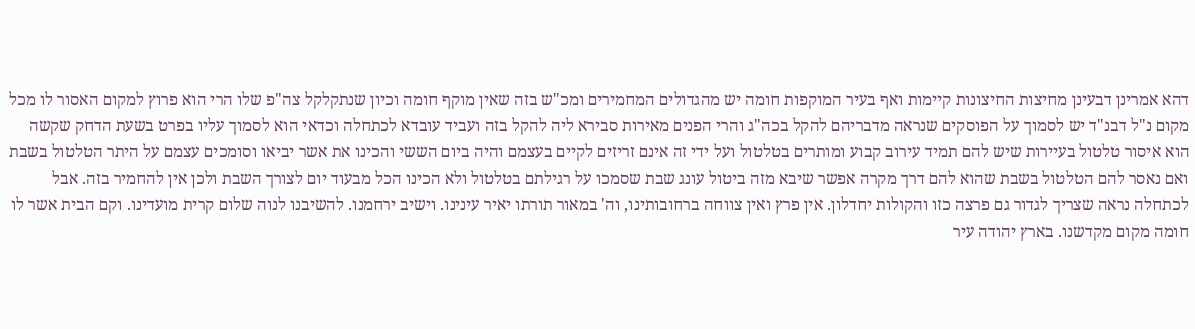דהא אמרינן דבעינן מחיצות החיצונות קיימות ואף בעיר המוקפות חומה יש מהגדולים המחמירים ומכ"ש בזה שאין מוקף חומה וכיון שנתקלקל צה"פ שלו הרי הוא פרוץ למקום האסור לו מכל מקום נ"ל דבנ"ד יש לסמוך על הפוסקים שנראה מדבריהם להקל בכה"ג והרי הפנים מאירות סבירא ליה להקל בזה ועביד עובדא לכתחלה וכדאי הוא לסמוך עליו בפרט בשעת הדחק שקשה הוא איסור טלטול בעיירות שיש להם תמיד עירוב קבוע ומותרים בטלטול ועל ידי זה אינם זריזים לקיים בעצמם והיה ביום הששי והכינו את אשר יביאו וסומכים עצמם על היתר הטלטול בשבת ואם נאסר להם הטלטול בשבת שהוא להם דרך מקרה אפשר שיבא מזה ביטול עונג שבת שסמכו על רגילתם בטלטול ולא הכינו הכל מבעוד יום לצורך השבת ולכן אין להחמיר בזה. אבל לכתחלה נראה שצריך לגדור גם פרצה כזו והקולות יחדלון. אין פרץ ואין צווחה ברחובותינו, וה' במאור תורתו יאיר עינינו. וישיב ירחמנו. להשיבנו לנוה שלום קרית מועדינו. וקם הבית אשר לו חומה מקום מקדשנו. בארץ יהודה עיר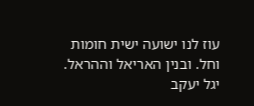עוז לנו ישועה ישית חומות וחל. ובנין האריאל וההראל. יגל יעקב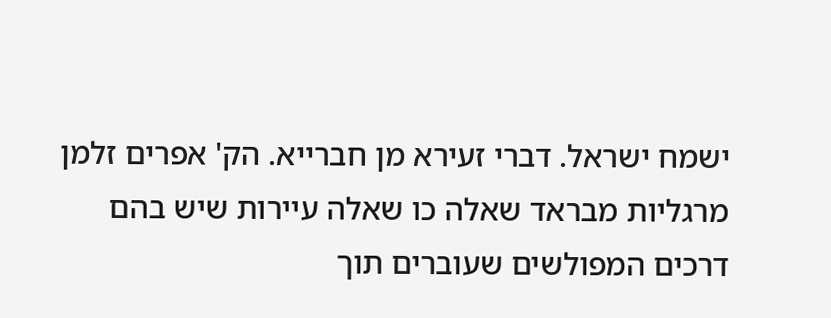ישמח ישראל. דברי זעירא מן חברייא. הק' אפרים זלמן מרגליות מבראד שאלה כו שאלה עיירות שיש בהם דרכים המפולשים שעוברים תוך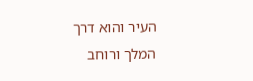העיר והוא דרך המלך ורוחב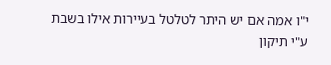י"ו אמה אם יש היתר לטלטל בעיירות אילו בשבת ע"י תיקון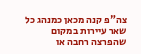צה"פ קנה מכאן כמנהג כל שאר עיירות במקום שהפרצה רחבה או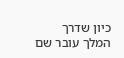כיון שדרך המלך עובר שם